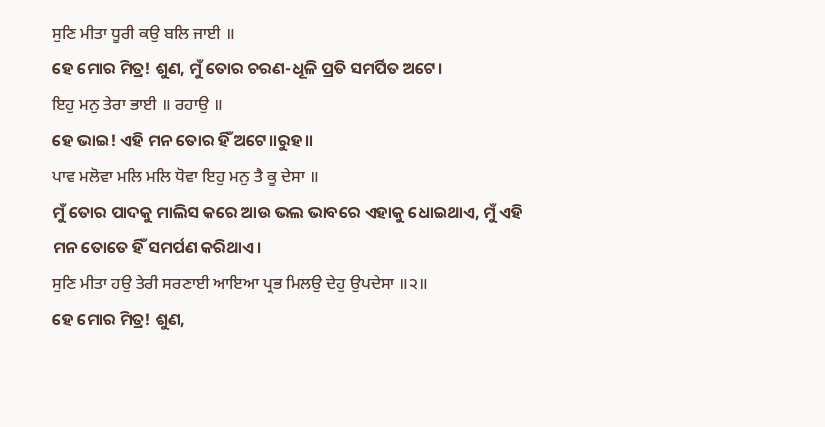ਸੁਣਿ ਮੀਤਾ ਧੂਰੀ ਕਉ ਬਲਿ ਜਾਈ ॥
ହେ ମୋର ମିତ୍ର! ଶୁଣ, ମୁଁ ତୋର ଚରଣ-ଧୂଳି ପ୍ରତି ସମର୍ପିତ ଅଟେ।
ਇਹੁ ਮਨੁ ਤੇਰਾ ਭਾਈ ॥ ਰਹਾਉ ॥
ହେ ଭାଇ! ଏହି ମନ ତୋର ହିଁ ଅଟେ॥ରୁହ॥
ਪਾਵ ਮਲੋਵਾ ਮਲਿ ਮਲਿ ਧੋਵਾ ਇਹੁ ਮਨੁ ਤੈ ਕੂ ਦੇਸਾ ॥
ମୁଁ ତୋର ପାଦକୁ ମାଲିସ କରେ ଆଉ ଭଲ ଭାବରେ ଏହାକୁ ଧୋଇଥାଏ, ମୁଁ ଏହି ମନ ତୋତେ ହିଁ ସମର୍ପଣ କରିଥାଏ।
ਸੁਣਿ ਮੀਤਾ ਹਉ ਤੇਰੀ ਸਰਣਾਈ ਆਇਆ ਪ੍ਰਭ ਮਿਲਉ ਦੇਹੁ ਉਪਦੇਸਾ ॥੨॥
ହେ ମୋର ମିତ୍ର! ଶୁଣ,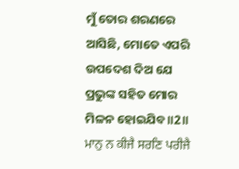ମୁଁ ତୋର ଶରଣରେ ଆସିଛି, ମୋତେ ଏପରି ଉପଦେଶ ଦିଅ ଯେ ପ୍ରଭୁଙ୍କ ସହିତ ମୋର ମିଳନ ହୋଇଯିବ॥2॥
ਮਾਨੁ ਨ ਕੀਜੈ ਸਰਣਿ ਪਰੀਜੈ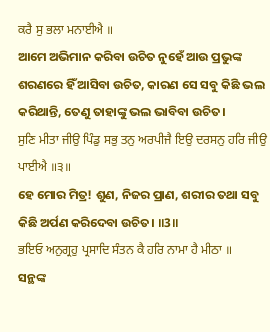ਕਰੈ ਸੁ ਭਲਾ ਮਨਾਈਐ ॥
ଆମେ ଅଭିମାନ କରିବା ଉଚିତ ନୁହେଁ ଆଉ ପ୍ରଭୁଙ୍କ ଶରଣରେ ହିଁ ଆସିବା ଉଚିତ, କାରଣ ସେ ସବୁ କିଛି ଭଲ କରିଥାନ୍ତି, ତେଣୁ ତାହାଙ୍କୁ ଭଲ ଭାବିବା ଉଚିତ।
ਸੁਣਿ ਮੀਤਾ ਜੀਉ ਪਿੰਡੁ ਸਭੁ ਤਨੁ ਅਰਪੀਜੈ ਇਉ ਦਰਸਨੁ ਹਰਿ ਜੀਉ ਪਾਈਐ ॥੩॥
ହେ ମୋର ମିତ୍ର! ଶୁଣ, ନିଜର ପ୍ରାଣ, ଶରୀର ତଥା ସବୁ କିଛି ଅର୍ପଣ କରିଦେବା ଉଚିତ। ॥3॥
ਭਇਓ ਅਨੁਗ੍ਰਹੁ ਪ੍ਰਸਾਦਿ ਸੰਤਨ ਕੈ ਹਰਿ ਨਾਮਾ ਹੈ ਮੀਠਾ ॥
ସନ୍ଥଙ୍କ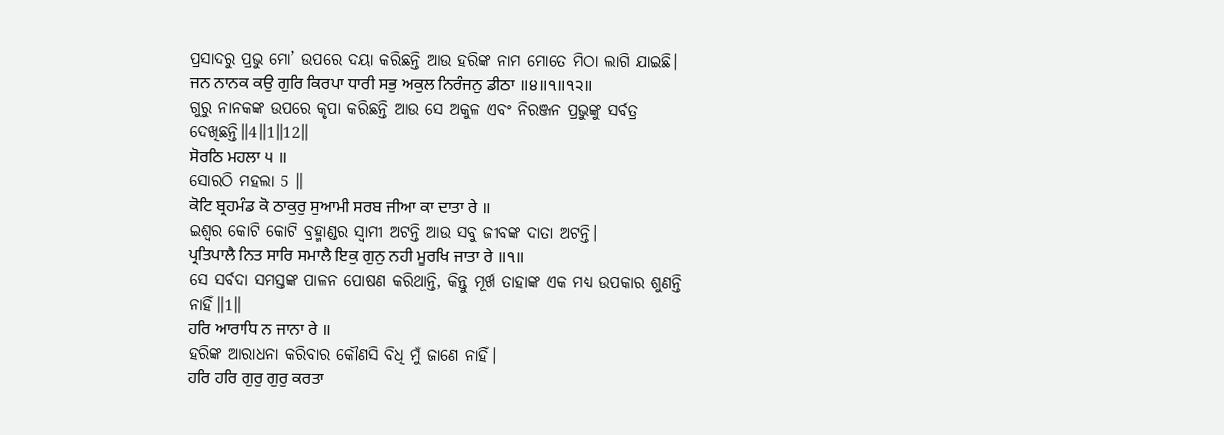ପ୍ରସାଦରୁ ପ୍ରଭୁ ମୋ’ ଉପରେ ଦୟା କରିଛନ୍ତି ଆଉ ହରିଙ୍କ ନାମ ମୋତେ ମିଠା ଲାଗି ଯାଇଛି।
ਜਨ ਨਾਨਕ ਕਉ ਗੁਰਿ ਕਿਰਪਾ ਧਾਰੀ ਸਭੁ ਅਕੁਲ ਨਿਰੰਜਨੁ ਡੀਠਾ ॥੪॥੧॥੧੨॥
ଗୁରୁ ନାନକଙ୍କ ଉପରେ କୃପା କରିଛନ୍ତି ଆଉ ସେ ଅକୁଳ ଏବଂ ନିରଞ୍ଜନ ପ୍ରଭୁଙ୍କୁ ସର୍ବତ୍ର ଦେଖିଛନ୍ତି॥4॥1॥12॥
ਸੋਰਠਿ ਮਹਲਾ ੫ ॥
ସୋରଠି ମହଲା 5 ॥
ਕੋਟਿ ਬ੍ਰਹਮੰਡ ਕੋ ਠਾਕੁਰੁ ਸੁਆਮੀ ਸਰਬ ਜੀਆ ਕਾ ਦਾਤਾ ਰੇ ॥
ଇଶ୍ଵର କୋଟି କୋଟି ବ୍ରହ୍ମାଣ୍ଡର ସ୍ଵାମୀ ଅଟନ୍ତି ଆଉ ସବୁ ଜୀବଙ୍କ ଦାତା ଅଟନ୍ତି।
ਪ੍ਰਤਿਪਾਲੈ ਨਿਤ ਸਾਰਿ ਸਮਾਲੈ ਇਕੁ ਗੁਨੁ ਨਹੀ ਮੂਰਖਿ ਜਾਤਾ ਰੇ ॥੧॥
ସେ ସର୍ବଦା ସମସ୍ତଙ୍କ ପାଳନ ପୋଷଣ କରିଥାନ୍ତି, କିନ୍ତୁ ମୂର୍ଖ ତାହାଙ୍କ ଏକ ମଧ୍ୟ ଉପକାର ଶୁଣନ୍ତି ନାହିଁ॥1॥
ਹਰਿ ਆਰਾਧਿ ਨ ਜਾਨਾ ਰੇ ॥
ହରିଙ୍କ ଆରାଧନା କରିବାର କୌଣସି ବିଧି ମୁଁ ଜାଣେ ନାହିଁ।
ਹਰਿ ਹਰਿ ਗੁਰੁ ਗੁਰੁ ਕਰਤਾ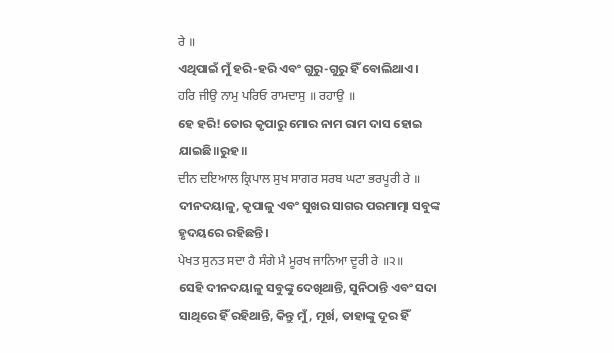ਰੇ ॥
ଏଥିପାଇଁ ମୁଁ ହରି-ହରି ଏବଂ ଗୁରୁ-ଗୁରୁ ହିଁ ବୋଲିଥାଏ।
ਹਰਿ ਜੀਉ ਨਾਮੁ ਪਰਿਓ ਰਾਮਦਾਸੁ ॥ ਰਹਾਉ ॥
ହେ ହରି! ତୋର କୃପାରୁ ମୋର ନାମ ରାମ ଦାସ ହୋଇ ଯାଇଛି॥ରୁହ॥
ਦੀਨ ਦਇਆਲ ਕ੍ਰਿਪਾਲ ਸੁਖ ਸਾਗਰ ਸਰਬ ਘਟਾ ਭਰਪੂਰੀ ਰੇ ॥
ଦୀନଦୟାଳୁ, କୃପାଳୁ ଏବଂ ସୁଖର ସାଗର ପରମାତ୍ମା ସବୁଙ୍କ ହୃଦୟରେ ରହିଛନ୍ତି।
ਪੇਖਤ ਸੁਨਤ ਸਦਾ ਹੈ ਸੰਗੇ ਮੈ ਮੂਰਖ ਜਾਨਿਆ ਦੂਰੀ ਰੇ ॥੨॥
ସେହି ଦୀନଦୟାଳୁ ସବୁଙ୍କୁ ଦେଖିଥାନ୍ତି, ସୁନିଠାନ୍ତି ଏବଂ ସଦା ସାଥିରେ ହିଁ ରହିଥାନ୍ତି, କିନ୍ତୁ ମୁଁ, ମୂର୍ଖ, ତାହାଙ୍କୁ ଦୂର ହିଁ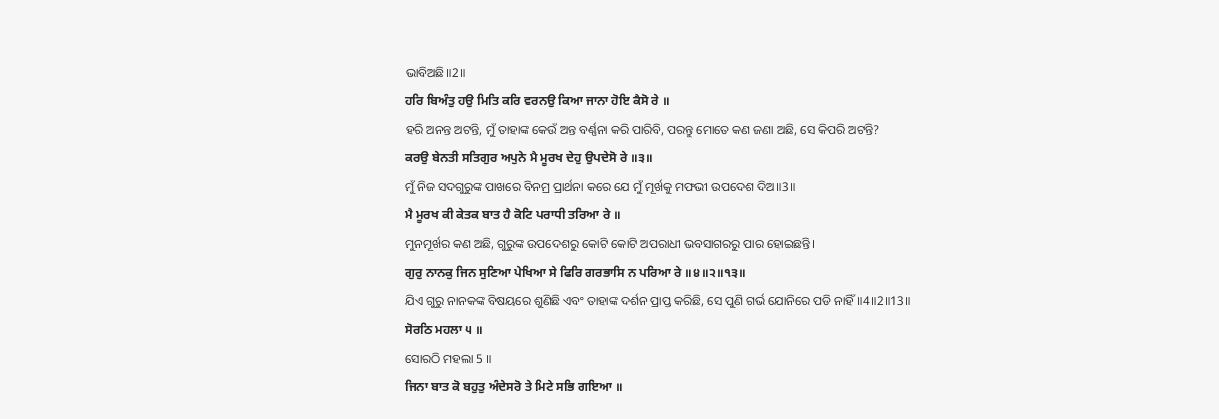ଭାବିଅଛି॥2॥
ਹਰਿ ਬਿਅੰਤੁ ਹਉ ਮਿਤਿ ਕਰਿ ਵਰਨਉ ਕਿਆ ਜਾਨਾ ਹੋਇ ਕੈਸੋ ਰੇ ॥
ହରି ଅନନ୍ତ ଅଟନ୍ତି, ମୁଁ ତାହାଙ୍କ କେଉଁ ଅନ୍ତ ବର୍ଣ୍ଣନା କରି ପାରିବି, ପରନ୍ତୁ ମୋତେ କଣ ଜଣା ଅଛି, ସେ କିପରି ଅଟନ୍ତି?
ਕਰਉ ਬੇਨਤੀ ਸਤਿਗੁਰ ਅਪੁਨੇ ਮੈ ਮੂਰਖ ਦੇਹੁ ਉਪਦੇਸੋ ਰੇ ॥੩॥
ମୁଁ ନିଜ ସଦଗୁରୁଙ୍କ ପାଖରେ ବିନମ୍ର ପ୍ରାର୍ଥନା କରେ ଯେ ମୁଁ ମୂର୍ଖକୁ ମଫଭୀ ଉପଦେଶ ଦିଅ॥3॥
ਮੈ ਮੂਰਖ ਕੀ ਕੇਤਕ ਬਾਤ ਹੈ ਕੋਟਿ ਪਰਾਧੀ ਤਰਿਆ ਰੇ ॥
ମୁନମୂର୍ଖର କଣ ଅଛି, ଗୁରୁଙ୍କ ଉପଦେଶରୁ କୋଟି କୋଟି ଅପରାଧୀ ଭବସାଗରରୁ ପାର ହୋଇଛନ୍ତି।
ਗੁਰੁ ਨਾਨਕੁ ਜਿਨ ਸੁਣਿਆ ਪੇਖਿਆ ਸੇ ਫਿਰਿ ਗਰਭਾਸਿ ਨ ਪਰਿਆ ਰੇ ॥੪॥੨॥੧੩॥
ଯିଏ ଗୁରୁ ନାନକଙ୍କ ବିଷୟରେ ଶୁଣିଛି ଏବଂ ତାହାଙ୍କ ଦର୍ଶନ ପ୍ରାପ୍ତ କରିଛି, ସେ ପୁଣି ଗର୍ଭ ଯୋନିରେ ପଡି ନାହିଁ॥4॥2॥13॥
ਸੋਰਠਿ ਮਹਲਾ ੫ ॥
ସୋରଠି ମହଲା 5 ॥
ਜਿਨਾ ਬਾਤ ਕੋ ਬਹੁਤੁ ਅੰਦੇਸਰੋ ਤੇ ਮਿਟੇ ਸਭਿ ਗਇਆ ॥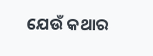ଯେଉଁ କଥାର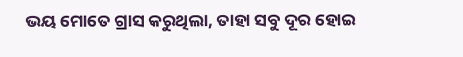ଭୟ ମୋତେ ଗ୍ରାସ କରୁଥିଲା, ତାହା ସବୁ ଦୂର ହୋଇ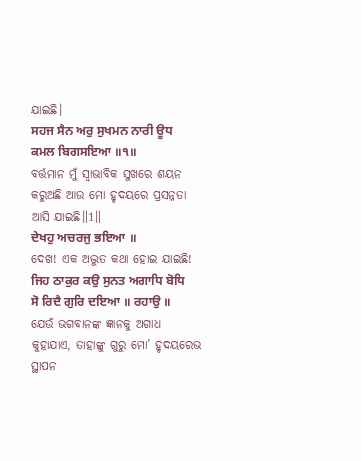ଯାଇଛି।
ਸਹਜ ਸੈਨ ਅਰੁ ਸੁਖਮਨ ਨਾਰੀ ਊਧ ਕਮਲ ਬਿਗਸਇਆ ॥੧॥
ବର୍ତ୍ତମାନ ମୁଁ ସ୍ଵାଭାବିକ ସୁଖରେ ଶୟନ କରୁଅଛି ଆଉ ମୋ ହୃଦୟରେ ପ୍ରସନ୍ନତା ଆସି ଯାଇଛି॥1॥
ਦੇਖਹੁ ਅਚਰਜੁ ਭਇਆ ॥
ଦେଖ! ଏକ ଅଦ୍ଭୁତ କଥା ହୋଇ ଯାଇଛି!
ਜਿਹ ਠਾਕੁਰ ਕਉ ਸੁਨਤ ਅਗਾਧਿ ਬੋਧਿ ਸੋ ਰਿਦੈ ਗੁਰਿ ਦਇਆ ॥ ਰਹਾਉ ॥
ଯେଉଁ ଭଗବାନଙ୍କ ଜ୍ଞାନକୁ ଅଗାଧ କୁହାଯାଏ, ତାହାଙ୍କୁ ଗୁରୁ ମୋ’ ହୃଦୟରେଭ ସ୍ଥାପନ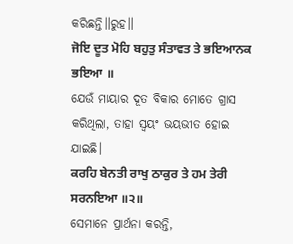କରିଛନ୍ତି॥ରୁହ॥
ਜੋਇ ਦੂਤ ਮੋਹਿ ਬਹੁਤੁ ਸੰਤਾਵਤ ਤੇ ਭਇਆਨਕ ਭਇਆ ॥
ଯେଉଁ ମାୟାର ଦୂତ ବିକାର ମୋତେ ଗ୍ରାସ କରିଥିଲା, ତାହା ସ୍ଵୟଂ ଭୟଭୀତ ହୋଇ ଯାଇଛି।
ਕਰਹਿ ਬੇਨਤੀ ਰਾਖੁ ਠਾਕੁਰ ਤੇ ਹਮ ਤੇਰੀ ਸਰਨਇਆ ॥੨॥
ସେମାନେ ପ୍ରାର୍ଥନା କରନ୍ତି,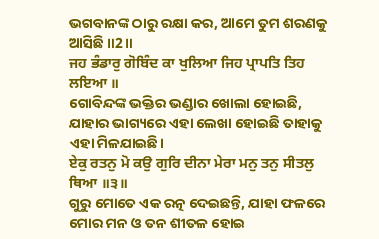ଭଗବାନଙ୍କ ଠାରୁ ରକ୍ଷା କର, ଆମେ ତୁମ ଶରଣକୁ ଆସିଛି ॥2॥
ਜਹ ਭੰਡਾਰੁ ਗੋਬਿੰਦ ਕਾ ਖੁਲਿਆ ਜਿਹ ਪ੍ਰਾਪਤਿ ਤਿਹ ਲਇਆ ॥
ଗୋବିନ୍ଦଙ୍କ ଭକ୍ତିର ଭଣ୍ଡାର ଖୋଲା ହୋଇଛି, ଯାହାର ଭାଗ୍ୟରେ ଏହା ଲେଖା ହୋଇଛି ତାହାକୁ ଏହା ମିଳଯାଇଛି।
ਏਕੁ ਰਤਨੁ ਮੋ ਕਉ ਗੁਰਿ ਦੀਨਾ ਮੇਰਾ ਮਨੁ ਤਨੁ ਸੀਤਲੁ ਥਿਆ ॥੩॥
ଗୁରୁ ମୋତେ ଏକ ରତ୍ନ ଦେଇଛନ୍ତି, ଯାହା ଫଳରେ ମୋର ମନ ଓ ତନ ଶୀତଳ ହୋଇ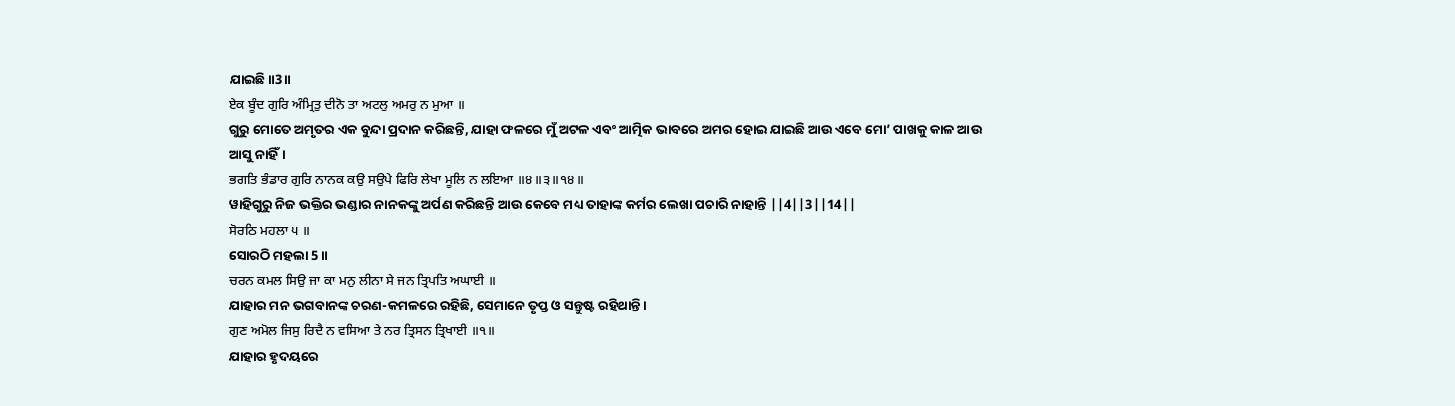ଯାଇଛି॥3॥
ਏਕ ਬੂੰਦ ਗੁਰਿ ਅੰਮ੍ਰਿਤੁ ਦੀਨੋ ਤਾ ਅਟਲੁ ਅਮਰੁ ਨ ਮੁਆ ॥
ଗୁରୁ ମୋତେ ଅମୃତର ଏକ ବୁନ୍ଦା ପ୍ରଦାନ କରିଛନ୍ତି, ଯାହା ଫଳରେ ମୁଁ ଅଟଳ ଏବଂ ଆତ୍ମିକ ଭାବରେ ଅମର ହୋଇ ଯାଇଛି ଆଉ ଏବେ ମୋ’ ପାଖକୁ କାଳ ଆଉ ଆସୁ ନାହିଁ।
ਭਗਤਿ ਭੰਡਾਰ ਗੁਰਿ ਨਾਨਕ ਕਉ ਸਉਪੇ ਫਿਰਿ ਲੇਖਾ ਮੂਲਿ ਨ ਲਇਆ ॥੪॥੩॥੧੪॥
ୱାହିଗୁରୁ ନିଜ ଭକ୍ତିର ଭଣ୍ଡାର ନାନକଙ୍କୁ ଅର୍ପଣ କରିଛନ୍ତି ଆଉ କେବେ ମଧ୍ୟ ତାହାଙ୍କ କର୍ମର ଲେଖା ପଚାରି ନାହାନ୍ତି ||4||3||14||
ਸੋਰਠਿ ਮਹਲਾ ੫ ॥
ସୋରଠି ମହଲା 5 ॥
ਚਰਨ ਕਮਲ ਸਿਉ ਜਾ ਕਾ ਮਨੁ ਲੀਨਾ ਸੇ ਜਨ ਤ੍ਰਿਪਤਿ ਅਘਾਈ ॥
ଯାହାର ମନ ଭଗବାନଙ୍କ ଚରଣ-କମଳରେ ରହିଛି, ସେମାନେ ତୃପ୍ତ ଓ ସନ୍ତୁଷ୍ଟ ରହିଥାନ୍ତି।
ਗੁਣ ਅਮੋਲ ਜਿਸੁ ਰਿਦੈ ਨ ਵਸਿਆ ਤੇ ਨਰ ਤ੍ਰਿਸਨ ਤ੍ਰਿਖਾਈ ॥੧॥
ଯାହାର ହୃଦୟରେ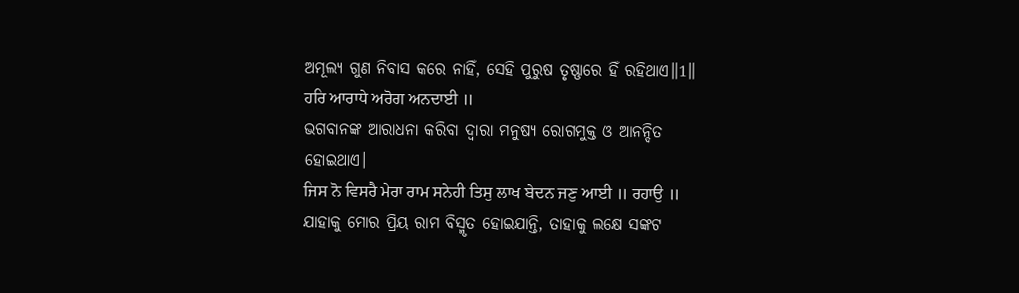ଅମୂଲ୍ୟ ଗୁଣ ନିବାସ କରେ ନାହିଁ, ସେହି ପୁରୁଷ ତୃଷ୍ଣାରେ ହିଁ ରହିଥାଏ॥1॥
ਹਰਿ ਆਰਾਧੇ ਅਰੋਗ ਅਨਦਾਈ ॥
ଭଗବାନଙ୍କ ଆରାଧନା କରିବା ଦ୍ଵାରା ମନୁଷ୍ୟ ରୋଗମୁକ୍ତ ଓ ଆନନ୍ଦିତ ହୋଇଥାଏ।
ਜਿਸ ਨੋ ਵਿਸਰੈ ਮੇਰਾ ਰਾਮ ਸਨੇਹੀ ਤਿਸੁ ਲਾਖ ਬੇਦਨ ਜਣੁ ਆਈ ॥ ਰਹਾਉ ॥
ଯାହାକୁ ମୋର ପ୍ରିୟ ରାମ ବିସ୍ମୃତ ହୋଇଯାନ୍ତି, ତାହାକୁ ଲକ୍ଷେ ସଙ୍କଟ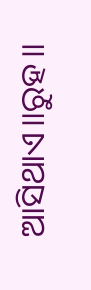ଆସିଥାଏ॥ରୁହ॥